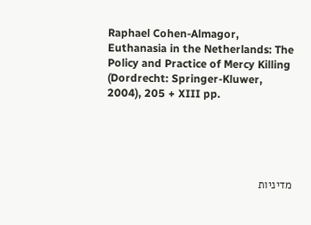Raphael Cohen-Almagor, Euthanasia in the Netherlands: The Policy and Practice of Mercy Killing (Dordrecht: Springer-Kluwer, 2004), 205 + XIII pp.





מדיניות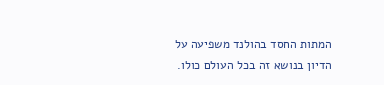המתות החסד בהולנד משפיעה על הדיון בנושא זה בכל העולם כולו.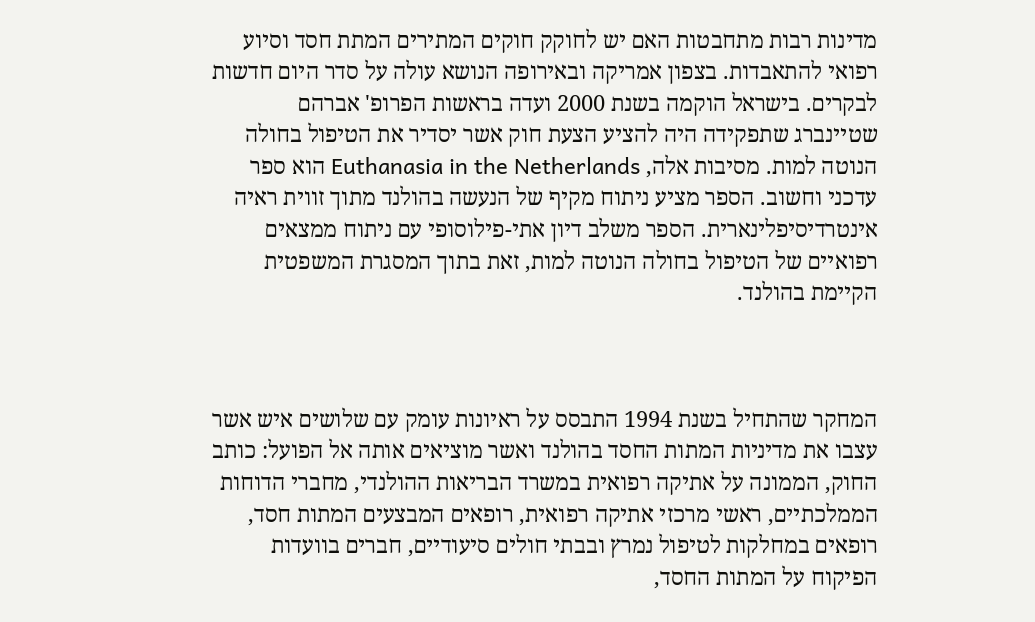מדינות רבות מתחבטות האם יש לחוקק חוקים המתירים המתת חסד וסיוע רפואי להתאבדות. בצפון אמריקה ובאירופה הנושא עולה על סדר היום חדשות לבקרים. בישראל הוקמה בשנת 2000 ועדה בראשות הפרופ' אברהם שטיינברג שתפקידה היה להציע הצעת חוק אשר יסדיר את הטיפול בחולה הנוטה למות. מסיבות אלה, Euthanasia in the Netherlands הוא ספר עדכני וחשוב. הספר מציע ניתוח מקיף של הנעשה בהולנד מתוך זווית ראיה אינטרדיסיפלינארית. הספר משלב דיון אתי-פילוסופי עם ניתוח ממצאים רפואיים של הטיפול בחולה הנוטה למות, זאת בתוך המסגרת המשפטית הקיימת בהולנד.



המחקר שהתחיל בשנת 1994 התבסס על ראיונות עומק עם שלושים איש אשר עצבו את מדיניות המתות החסד בהולנד ואשר מוציאים אותה אל הפועל: כותב החוק, הממונה על אתיקה רפואית במשרד הבריאות ההולנדי, מחברי הדוחות הממלכתיים, ראשי מרכזי אתיקה רפואית, רופאים המבצעים המתות חסד, רופאים במחלקות לטיפול נמרץ ובבתי חולים סיעודיים, חברים בוועדות הפיקוח על המתות החסד,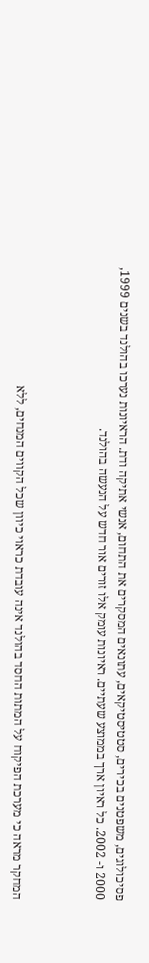פסיכולוגים, משפטנים בכירים, סטטיסטיקאים, עתונאים המסקרים את התחום, אנשי אתיקה ודת. הראיונות נערכו בהולנד בשנים 1999, 2000 ו- 2002. כל ראיון ארך בממוצע שעתיים. ראיונות עומק אלו זורים אור חדש על הנעשה בהולנד.



המחקר מראה כי מערכת הפיקוח על המתות החסד בהולנד אינה עובדת כראוי כיוון שכל הקווים המנחים, ללא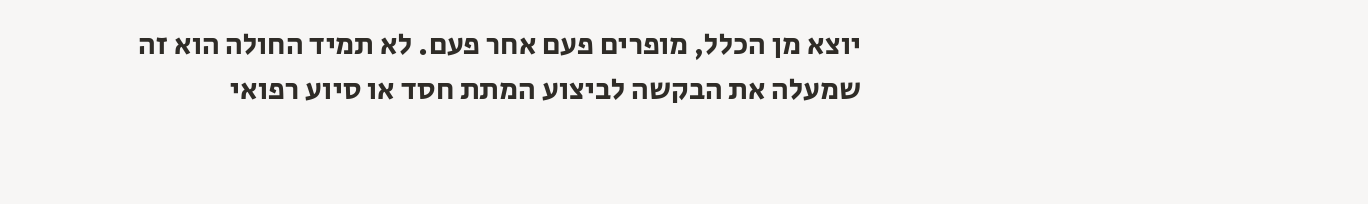יוצא מן הכלל, מופרים פעם אחר פעם. לא תמיד החולה הוא זה שמעלה את הבקשה לביצוע המתת חסד או סיוע רפואי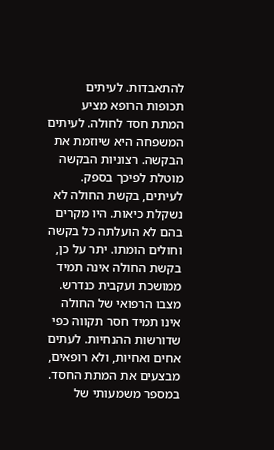להתאבדות. לעיתים תכופות הרופא מציע המתת חסד לחולה. לעיתים המשפחה היא שיוזמת את הבקשה. רצוניות הבקשה מוטלת לפיכך בספק. לעיתים, בקשת החולה לא נשקלת כיאות. היו מקרים בהם לא הועלתה כל בקשה וחולים הומתו. יתר על כן, בקשת החולה אינה תמיד ממושכת ועקבית כנדרש. מצבו הרפואי של החולה אינו תמיד חסר תקווה כפי שדורשות ההנחיות. לעתים אחים ואחיות, ולא רופאים, מבצעים את המתת החסד. במספר משמעותי של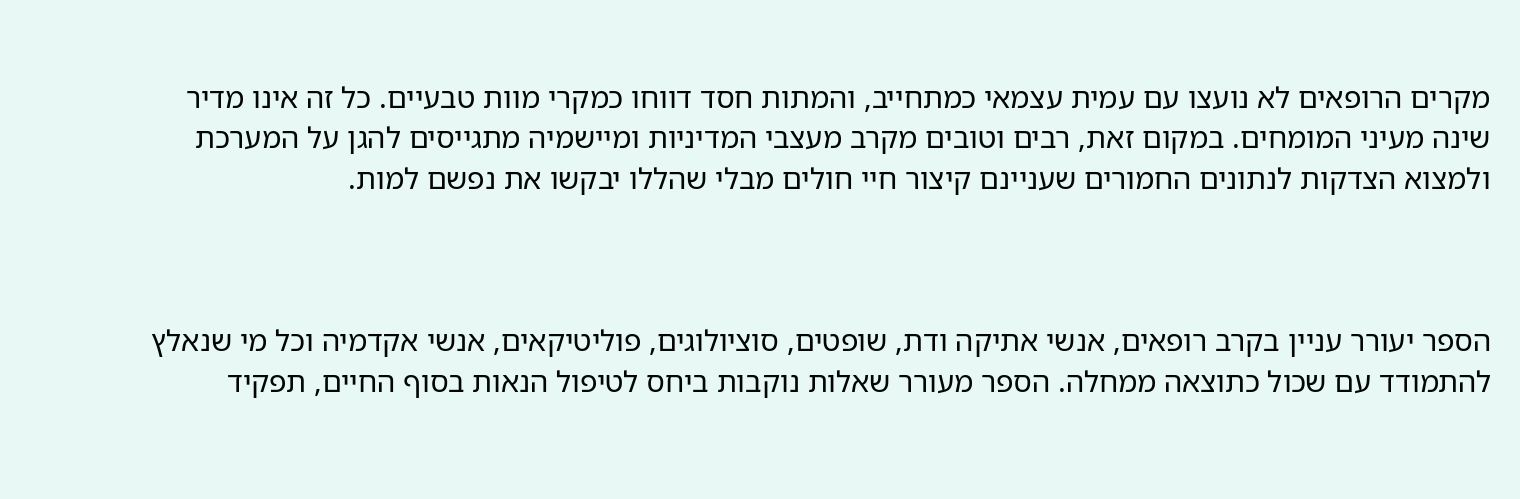מקרים הרופאים לא נועצו עם עמית עצמאי כמתחייב, והמתות חסד דווחו כמקרי מוות טבעיים. כל זה אינו מדיר שינה מעיני המומחים. במקום זאת, רבים וטובים מקרב מעצבי המדיניות ומיישמיה מתגייסים להגן על המערכת ולמצוא הצדקות לנתונים החמורים שעניינם קיצור חיי חולים מבלי שהללו יבקשו את נפשם למות.



הספר יעורר עניין בקרב רופאים, אנשי אתיקה ודת, שופטים, סוציולוגים, פוליטיקאים, אנשי אקדמיה וכל מי שנאלץ להתמודד עם שכול כתוצאה ממחלה. הספר מעורר שאלות נוקבות ביחס לטיפול הנאות בסוף החיים, תפקיד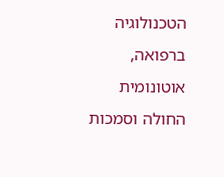הטכנולוגיה ברפואה, אוטונומית החולה וסמכות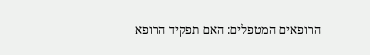הרופאים המטפלים: האם תפקיד הרופא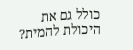כולל גם את היכולת להמית?